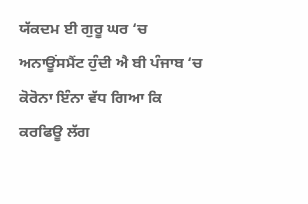ਯੱਕਦਮ ਈ ਗੁਰੂ ਘਰ ‘ਚ ਅਨਾਊਂਸਮੈਂਟ ਹੁੰਦੀ ਐ ਬੀ ਪੰਜਾਬ ‘ਚ ਕੋਰੋਨਾ ਇੰਨਾ ਵੱਧ ਗਿਆ ਕਿ ਕਰਫਿਊ ਲੱਗ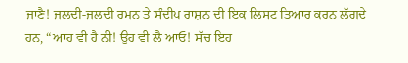ਜਾਣੈ! ਜਲਦੀ-ਜਲਦੀ ਰਮਨ ਤੇ ਸੰਦੀਪ ਰਾਸ਼ਨ ਦੀ ਇਕ ਲਿਸਟ ਤਿਆਰ ਕਰਨ ਲੱਗਦੇ ਹਨ, “ਆਹ ਵੀ ਹੈ ਨੀ! ਉਹ ਵੀ ਲੈ ਆਓ! ਸੱਚ ਇਹ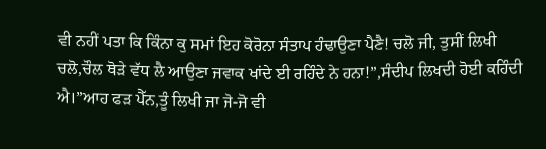ਵੀ ਨਹੀਂ ਪਤਾ ਕਿ ਕਿੰਨਾ ਕੁ ਸਮਾਂ ਇਹ ਕੋਰੋਨਾ ਸੰਤਾਪ ਹੰਢਾਉਣਾ ਪੈਣੈ! ਚਲੋ ਜੀ, ਤੁਸੀਂ ਲਿਖੀ ਚਲੋ,ਚੌਲ ਥੋੜੇ ਵੱਧ ਲੈ ਆਉਣਾ ਜਵਾਕ ਖਾਂਦੇ ਈ ਰਹਿੰਦੇ ਨੇ ਹਨਾ!”,ਸੰਦੀਪ ਲਿਖਦੀ ਹੋਈ ਕਹਿੰਦੀ ਐ।”ਆਹ ਫੜ ਪੈੱਨ,ਤੂੰ ਲਿਖੀ ਜਾ ਜੋ-ਜੋ ਵੀ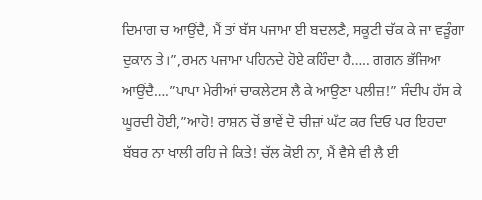ਦਿਮਾਗ ਚ ਆਉਂਦੈ, ਮੈਂ ਤਾਂ ਬੱਸ ਪਜਾਮਾ ਈ ਬਦਲਣੈ, ਸਕੂਟੀ ਚੱਕ ਕੇ ਜਾ ਵੜੂੰਗਾ ਦੁਕਾਨ ਤੇ।”,ਰਮਨ ਪਜਾਮਾ ਪਹਿਨਦੇ ਹੋਏ ਕਹਿੰਦਾ ਹੈ….. ਗਗਨ ਭੱਜਿਆ ਆਉਂਦੈ….”ਪਾਪਾ ਮੇਰੀਆਂ ਚਾਕਲੇਟਸ ਲੈ ਕੇ ਆਉਣਾ ਪਲੀਜ਼!” ਸੰਦੀਪ ਹੱਸ ਕੇ ਘੂਰਦੀ ਹੋਈ,”ਆਹੋ! ਰਾਸ਼ਨ ਚੋਂ ਭਾਵੇਂ ਦੋ ਚੀਜ਼ਾਂ ਘੱਟ ਕਰ ਦਿਓ ਪਰ ਇਹਦਾ ਬੱਬਰ ਨਾ ਖਾਲੀ ਰਹਿ ਜੇ ਕਿਤੇ! ਚੱਲ ਕੋਈ ਨਾ, ਮੈਂ ਵੈਸੇ ਵੀ ਲੈ ਈ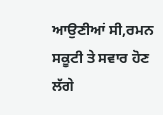ਆਉਣੀਆਂ ਸੀ,ਰਮਨ ਸਕੂਟੀ ਤੇ ਸਵਾਰ ਹੋਣ ਲੱਗੇ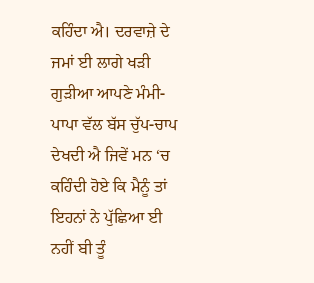ਕਹਿੰਦਾ ਐ। ਦਰਵਾਜ਼ੇ ਦੇ ਜਮਾਂ ਈ ਲਾਗੇ ਖੜੀ ਗੁੜੀਆ ਆਪਣੇ ਮੰਮੀ-ਪਾਪਾ ਵੱਲ ਬੱਸ ਚੁੱਪ-ਚਾਪ ਦੇਖਦੀ ਐ ਜਿਵੇਂ ਮਨ ‘ਚ ਕਹਿੰਦੀ ਹੋਏ ਕਿ ਮੈਨੂੰ ਤਾਂ ਇਹਨਾਂ ਨੇ ਪੁੱਛਿਆ ਈ ਨਹੀਂ ਬੀ ਤੂੰ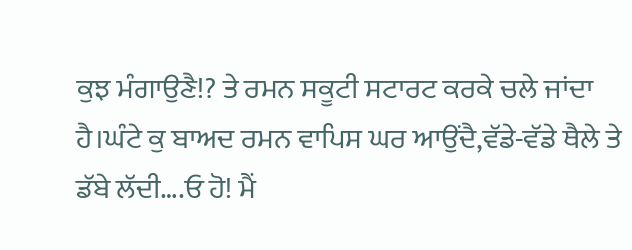ਕੁਝ ਮੰਗਾਉਣੈ!? ਤੇ ਰਮਨ ਸਕੂਟੀ ਸਟਾਰਟ ਕਰਕੇ ਚਲੇ ਜਾਂਦਾ ਹੈ।ਘੰਟੇ ਕੁ ਬਾਅਦ ਰਮਨ ਵਾਪਿਸ ਘਰ ਆਉਂਦੈ,ਵੱਡੇ-ਵੱਡੇ ਥੈਲੇ ਤੇ ਡੱਬੇ ਲੱਦੀ….ਓ ਹੋ! ਮੈਂ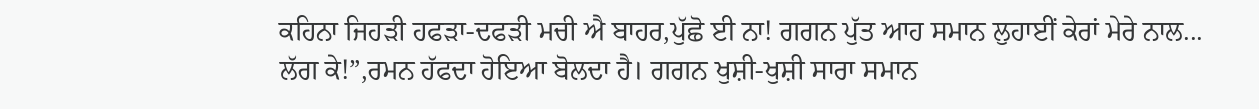ਕਹਿਨਾ ਜਿਹੜੀ ਹਫੜਾ-ਦਫੜੀ ਮਚੀ ਐ ਬਾਹਰ,ਪੁੱਛੋ ਈ ਨਾ! ਗਗਨ ਪੁੱਤ ਆਹ ਸਮਾਨ ਲੁਹਾਈਂ ਕੇਰਾਂ ਮੇਰੇ ਨਾਲ...
ਲੱਗ ਕੇ!”,ਰਮਨ ਹੱਫਦਾ ਹੋਇਆ ਬੋਲਦਾ ਹੈ। ਗਗਨ ਖੁਸ਼ੀ-ਖੁਸ਼ੀ ਸਾਰਾ ਸਮਾਨ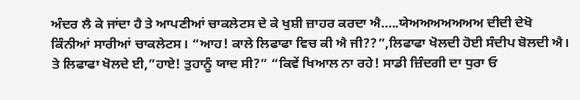ਅੰਦਰ ਲੈ ਕੇ ਜਾਂਦਾ ਹੈ ਤੇ ਆਪਣੀਆਂ ਚਾਕਲੇਟਸ ਦੇ ਕੇ ਖੁਸ਼ੀ ਜ਼ਾਹਰ ਕਰਦਾ ਐ…..ਯੇਅਅਅਅਅਅਅ ਦੀਦੀ ਦੇਖੋ ਕਿੰਨੀਆਂ ਸਾਰੀਆਂ ਚਾਕਲੇਟਸ। “ਆਹ! ਕਾਲੇ ਲਿਫਾਫਾ ਵਿਚ ਕੀ ਐ ਜੀ??”,ਲਿਫਾਫਾ ਖੋਲਦੀ ਹੋਈ ਸੰਦੀਪ ਬੋਲਦੀ ਐ। ਤੇ ਲਿਫਾਫਾ ਖੋਲਦੇ ਈ,”ਹਾਏ! ਤੁਹਾਨੂੰ ਯਾਦ ਸੀ?” “ਕਿਵੇਂ ਖਿਆਲ ਨਾ ਰਹੇ! ਸਾਡੀ ਜ਼ਿੰਦਗੀ ਦਾ ਧੁਰਾ ਓ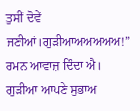ਤੁਸੀਂ ਦੋਵੇਂ ਜਣੀਆਂ।ਗੁੜੀਆਅਅਅਅਅ!” ਰਮਨ ਆਵਾਜ਼ ਦਿੰਦਾ ਐ। ਗੁੜੀਆ ਆਪਣੇ ਸੁਭਾਅ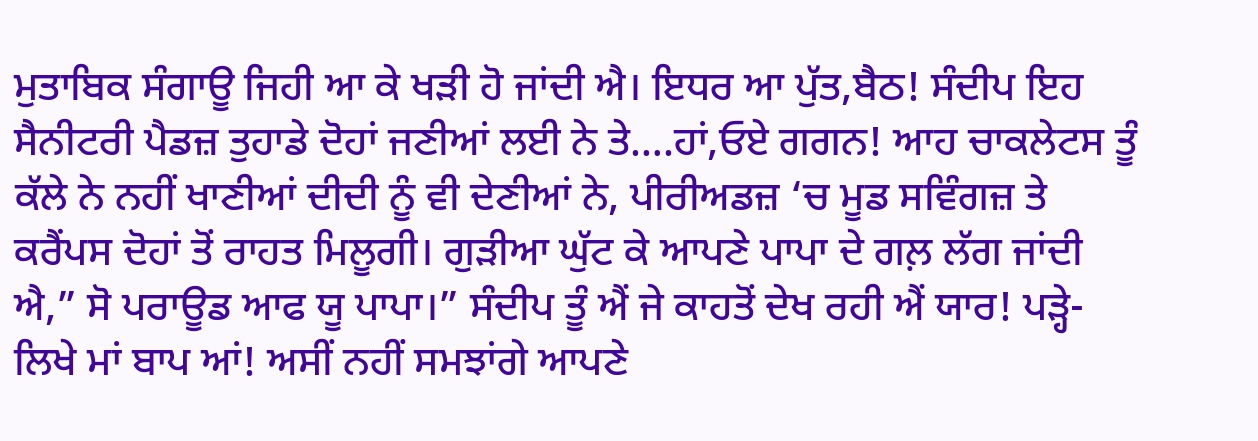ਮੁਤਾਬਿਕ ਸੰਗਾਊ ਜਿਹੀ ਆ ਕੇ ਖੜੀ ਹੋ ਜਾਂਦੀ ਐ। ਇਧਰ ਆ ਪੁੱਤ,ਬੈਠ! ਸੰਦੀਪ ਇਹ ਸੈਨੀਟਰੀ ਪੈਡਜ਼ ਤੁਹਾਡੇ ਦੋਹਾਂ ਜਣੀਆਂ ਲਈ ਨੇ ਤੇ….ਹਾਂ,ਓਏ ਗਗਨ! ਆਹ ਚਾਕਲੇਟਸ ਤੂੰ ਕੱਲੇ ਨੇ ਨਹੀਂ ਖਾਣੀਆਂ ਦੀਦੀ ਨੂੰ ਵੀ ਦੇਣੀਆਂ ਨੇ, ਪੀਰੀਅਡਜ਼ ‘ਚ ਮੂਡ ਸਵਿੰਗਜ਼ ਤੇ ਕਰੈਂਪਸ ਦੋਹਾਂ ਤੋਂ ਰਾਹਤ ਮਿਲੂਗੀ। ਗੁੜੀਆ ਘੁੱਟ ਕੇ ਆਪਣੇ ਪਾਪਾ ਦੇ ਗਲ਼ ਲੱਗ ਜਾਂਦੀ ਐ,” ਸੋ ਪਰਾਊਡ ਆਫ ਯੂ ਪਾਪਾ।” ਸੰਦੀਪ ਤੂੰ ਐਂ ਜੇ ਕਾਹਤੋਂ ਦੇਖ ਰਹੀ ਐਂ ਯਾਰ! ਪੜ੍ਹੇ-ਲਿਖੇ ਮਾਂ ਬਾਪ ਆਂ! ਅਸੀਂ ਨਹੀਂ ਸਮਝਾਂਗੇ ਆਪਣੇ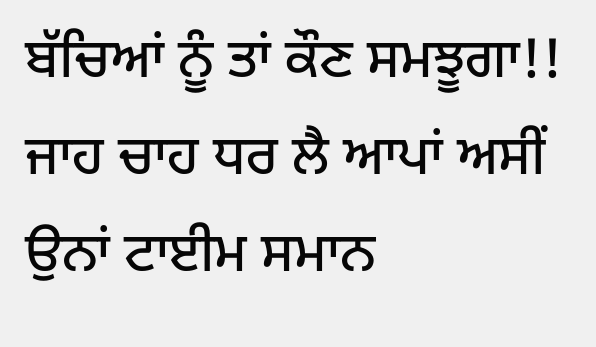ਬੱਚਿਆਂ ਨੂੰ ਤਾਂ ਕੌਣ ਸਮਝੂਗਾ!! ਜਾਹ ਚਾਹ ਧਰ ਲੈ ਆਪਾਂ ਅਸੀਂ ਉਨਾਂ ਟਾਈਮ ਸਮਾਨ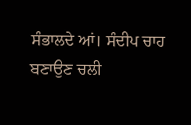ਸੰਭਾਲਦੇ ਆਂ। ਸੰਦੀਪ ਚਾਹ ਬਣਾਉਣ ਚਲੀ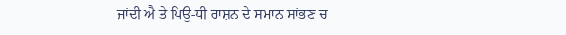ਜਾਂਦੀ ਐ ਤੇ ਪਿਉ-ਧੀ ਰਾਸ਼ਨ ਦੇ ਸਮਾਨ ਸਾਂਭਣ ਚ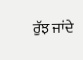ਰੁੱਝ ਜਾਂਦੇ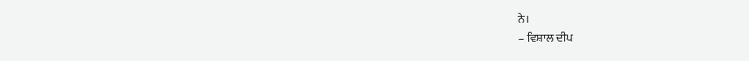ਨੇ।
– ਵਿਸ਼ਾਲ ਦੀਪ